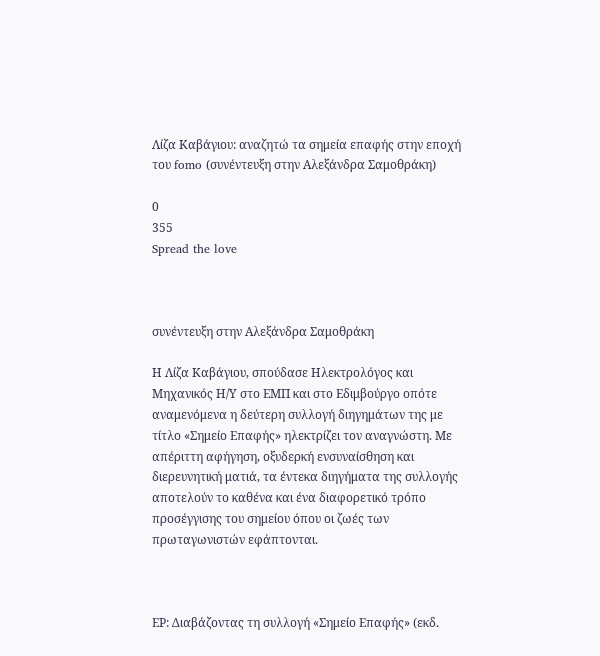Λίζα Καβάγιου: αναζητώ τα σημεία επαφής στην εποχή του fomo (συνέντευξη στην Αλεξάνδρα Σαμοθράκη)

0
355
Spread the love



συνέντευξη στην Αλεξάνδρα Σαμοθράκη

Η Λίζα Καβάγιου, σπούδασε Ηλεκτρολόγος και Μηχανικός Η/Υ στο ΕΜΠ και στο Εδιμβούργο οπότε αναμενόμενα η δεύτερη συλλογή διηγημάτων της με τίτλο «Σημείο Επαφής» ηλεκτρίζει τον αναγνώστη. Με απέριττη αφήγηση, οξυδερκή ενσυναίσθηση και διερευνητική ματιά, τα έντεκα διηγήματα της συλλογής αποτελούν το καθένα και ένα διαφορετικό τρόπο προσέγγισης του σημείου όπου οι ζωές των πρωταγωνιστών εφάπτονται.



ΕΡ: Διαβάζοντας τη συλλογή «Σημείο Επαφής» (εκδ.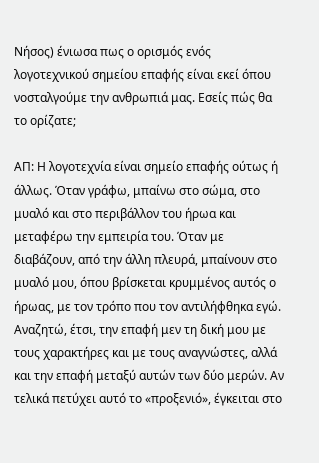Νήσος) ένιωσα πως ο ορισμός ενός λογοτεχνικού σημείου επαφής είναι εκεί όπου νοσταλγούμε την ανθρωπιά μας. Εσείς πώς θα το ορίζατε;

ΑΠ: Η λογοτεχνία είναι σημείο επαφής ούτως ή άλλως. Όταν γράφω, μπαίνω στο σώμα, στο μυαλό και στο περιβάλλον του ήρωα και μεταφέρω την εμπειρία του. Όταν με διαβάζουν, από την άλλη πλευρά, μπαίνουν στο μυαλό μου, όπου βρίσκεται κρυμμένος αυτός ο ήρωας, με τον τρόπο που τον αντιλήφθηκα εγώ. Αναζητώ, έτσι, την επαφή μεν τη δική μου με τους χαρακτήρες και με τους αναγνώστες, αλλά και την επαφή μεταξύ αυτών των δύο μερών. Αν τελικά πετύχει αυτό το «προξενιό», έγκειται στο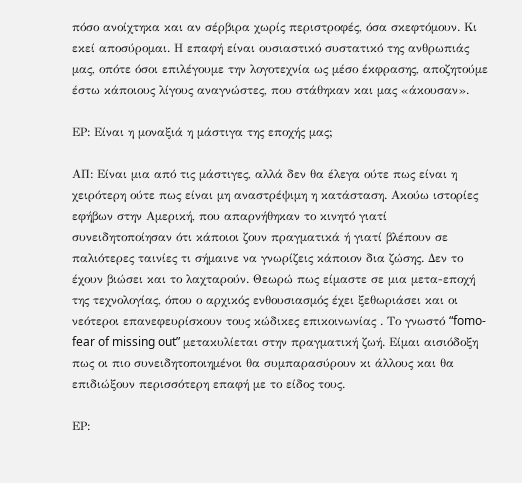πόσο ανοίχτηκα και αν σέρβιρα χωρίς περιστροφές, όσα σκεφτόμουν. Κι εκεί αποσύρομαι. Η επαφή είναι ουσιαστικό συστατικό της ανθρωπιάς μας, οπότε όσοι επιλέγουμε την λογοτεχνία ως μέσο έκφρασης, αποζητούμε έστω κάποιους λίγους αναγνώστες, που στάθηκαν και μας «άκουσαν».

ΕΡ: Είναι η μοναξιά η μάστιγα της εποχής μας;

ΑΠ: Είναι μια από τις μάστιγες, αλλά δεν θα έλεγα ούτε πως είναι η χειρότερη ούτε πως είναι μη αναστρέψιμη η κατάσταση. Ακούω ιστορίες εφήβων στην Αμερική, που απαρνήθηκαν το κινητό γιατί συνειδητοποίησαν ότι κάποιοι ζουν πραγματικά ή γιατί βλέπουν σε παλιότερες ταινίες τι σήμαινε να γνωρίζεις κάποιον δια ζώσης. Δεν το έχουν βιώσει και το λαχταρούν. Θεωρώ πως είμαστε σε μια μετα-εποχή της τεχνολογίας, όπου ο αρχικός ενθουσιασμός έχει ξεθωριάσει και οι νεότεροι επανεφευρίσκουν τους κώδικες επικοινωνίας . Το γνωστό “fomo-fear of missing out” μετακυλίεται στην πραγματική ζωή. Είμαι αισιόδοξη πως οι πιο συνειδητοποιημένοι θα συμπαρασύρουν κι άλλους και θα επιδιώξουν περισσότερη επαφή με το είδος τους.

ΕΡ: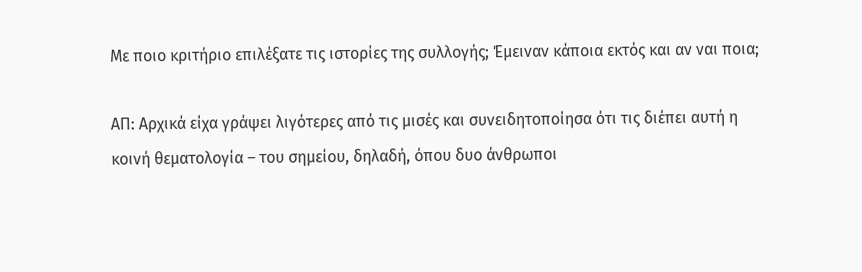Με ποιο κριτήριο επιλέξατε τις ιστορίες της συλλογής; Έμειναν κάποια εκτός και αν ναι ποια;

ΑΠ: Αρχικά είχα γράψει λιγότερες από τις μισές και συνειδητοποίησα ότι τις διέπει αυτή η κοινή θεματολογία – του σημείου, δηλαδή, όπου δυο άνθρωποι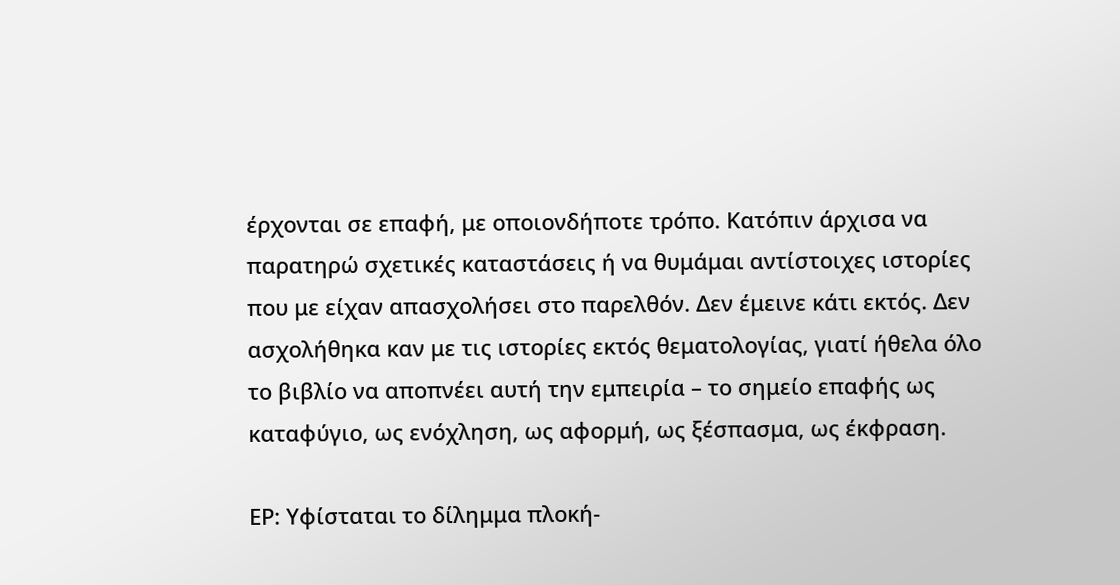έρχονται σε επαφή, με οποιονδήποτε τρόπο. Κατόπιν άρχισα να παρατηρώ σχετικές καταστάσεις ή να θυμάμαι αντίστοιχες ιστορίες που με είχαν απασχολήσει στο παρελθόν. Δεν έμεινε κάτι εκτός. Δεν ασχολήθηκα καν με τις ιστορίες εκτός θεματολογίας, γιατί ήθελα όλο το βιβλίο να αποπνέει αυτή την εμπειρία – το σημείο επαφής ως καταφύγιο, ως ενόχληση, ως αφορμή, ως ξέσπασμα, ως έκφραση.

ΕΡ: Υφίσταται το δίλημμα πλοκή-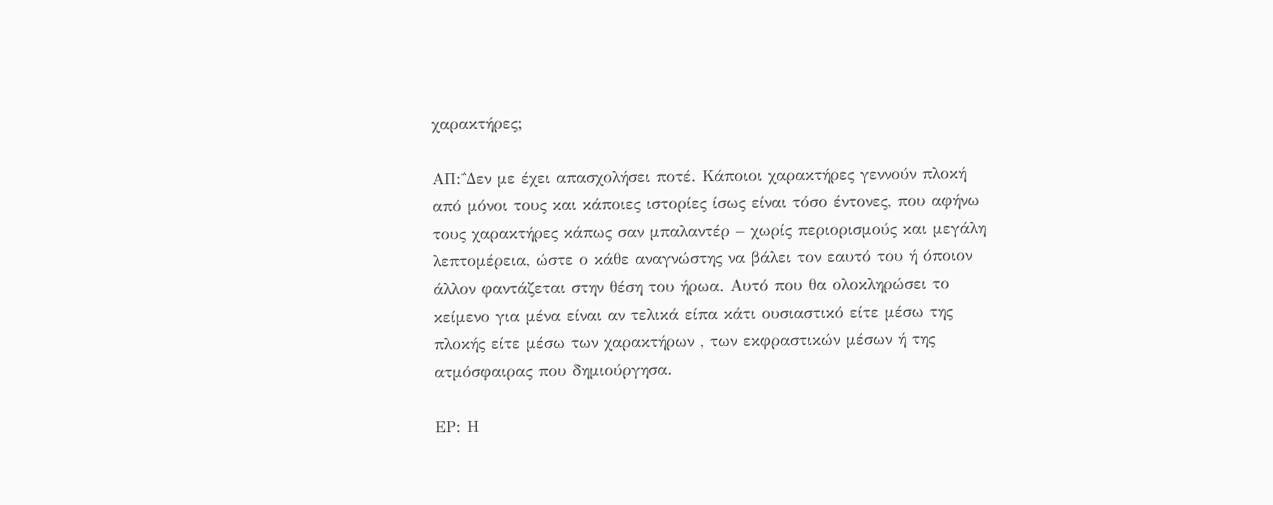χαρακτήρες;

ΑΠ:΅Δεν με έχει απασχολήσει ποτέ. Κάποιοι χαρακτήρες γεννούν πλοκή από μόνοι τους και κάποιες ιστορίες ίσως είναι τόσο έντονες, που αφήνω τους χαρακτήρες κάπως σαν μπαλαντέρ – χωρίς περιορισμούς και μεγάλη λεπτομέρεια, ώστε ο κάθε αναγνώστης να βάλει τον εαυτό του ή όποιον άλλον φαντάζεται στην θέση του ήρωα. Αυτό που θα ολοκληρώσει το κείμενο για μένα είναι αν τελικά είπα κάτι ουσιαστικό είτε μέσω της πλοκής είτε μέσω των χαρακτήρων , των εκφραστικών μέσων ή της ατμόσφαιρας που δημιούργησα.

ΕΡ: Η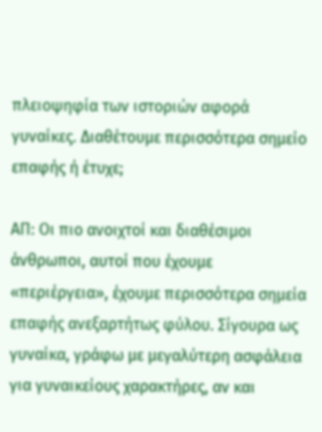πλειοψηφία των ιστοριών αφορά γυναίκες. Διαθέτουμε περισσότερα σημείο επαφής ή έτυχε;

ΑΠ: Οι πιο ανοιχτοί και διαθέσιμοι άνθρωποι, αυτοί που έχουμε «περιέργεια», έχουμε περισσότερα σημεία επαφής ανεξαρτήτως φύλου. Σίγουρα ως γυναίκα, γράφω με μεγαλύτερη ασφάλεια για γυναικείους χαρακτήρες, αν και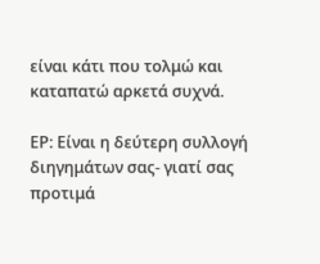είναι κάτι που τολμώ και καταπατώ αρκετά συχνά.

ΕΡ: Είναι η δεύτερη συλλογή διηγημάτων σας- γιατί σας προτιμά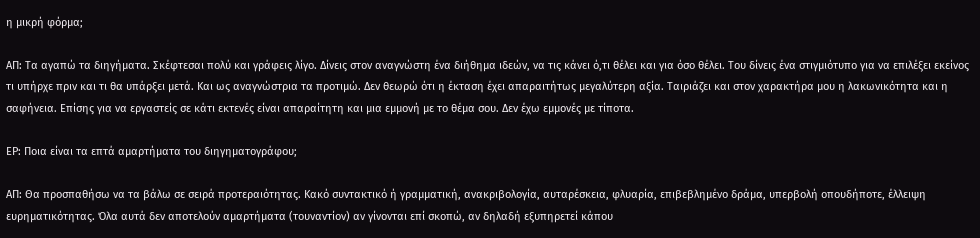η μικρή φόρμα;

ΑΠ: Τα αγαπώ τα διηγήματα. Σκέφτεσαι πολύ και γράφεις λίγο. Δίνεις στον αναγνώστη ένα διήθημα ιδεών, να τις κάνει ό,τι θέλει και για όσο θέλει. Του δίνεις ένα στιγμιότυπο για να επιλέξει εκείνος τι υπήρχε πριν και τι θα υπάρξει μετά. Και ως αναγνώστρια τα προτιμώ. Δεν θεωρώ ότι η έκταση έχει απαραιτήτως μεγαλύτερη αξία. Ταιριάζει και στον χαρακτήρα μου η λακωνικότητα και η σαφήνεια. Επίσης για να εργαστείς σε κάτι εκτενές είναι απαραίτητη και μια εμμονή με το θέμα σου. Δεν έχω εμμονές με τίποτα.

ΕΡ: Ποια είναι τα επτά αμαρτήματα του διηγηματογράφου;

ΑΠ: Θα προσπαθήσω να τα βάλω σε σειρά προτεραιότητας. Κακό συντακτικό ή γραμματική, ανακριβολογία, αυταρέσκεια, φλυαρία, επιβεβλημένο δράμα, υπερβολή οπουδήποτε, έλλειψη ευρηματικότητας. Όλα αυτά δεν αποτελούν αμαρτήματα (τουναντίον) αν γίνονται επί σκοπώ, αν δηλαδή εξυπηρετεί κάπου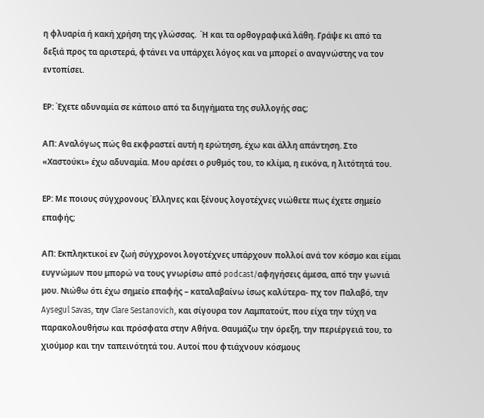η φλυαρία ή κακή χρήση της γλώσσας.  Ή και τα ορθογραφικά λάθη. Γράψε κι από τα δεξιά προς τα αριστερά, φτάνει να υπάρχει λόγος και να μπορεί ο αναγνώστης να τον εντοπίσει.

ΕΡ: Έχετε αδυναμία σε κάποιο από τα διηγήματα της συλλογής σας;

ΑΠ: Αναλόγως πώς θα εκφραστεί αυτή η ερώτηση, έχω και άλλη απάντηση. Στο «Χαστούκι» έχω αδυναμία. Μου αρέσει ο ρυθμός του, το κλίμα, η εικόνα, η λιτότητά του.

ΕΡ: Με ποιους σύγχρονους Έλληνες και ξένους λογοτέχνες νιώθετε πως έχετε σημείο επαφής;

ΑΠ: Εκπληκτικοί εν ζωή σύγχρονοι λογοτέχνες υπάρχουν πολλοί ανά τον κόσμο και είμαι ευγνώμων που μπορώ να τους γνωρίσω από podcast/αφηγήσεις άμεσα, από την γωνιά μου. Νιώθω ότι έχω σημείο επαφής – καταλαβαίνω ίσως καλύτερα- πχ τον Παλαβό, την Aysegul Savas, την Clare Sestanovich, και σίγουρα τον Λαμπατούτ, που είχα την τύχη να παρακολουθήσω και πρόσφατα στην Αθήνα. Θαυμάζω την όρεξη, την περιέργειά του, το χιούμορ και την ταπεινότητά του. Αυτοί που φτιάχνουν κόσμους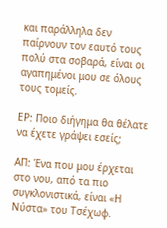και παράλληλα δεν παίρνουν τον εαυτό τους πολύ στα σοβαρά, είναι οι αγαπημένοι μου σε όλους τους τομείς.

ΕΡ: Ποιο διήγημα θα θέλατε να έχετε γράψει εσείς;

ΑΠ: Ένα που μου έρχεται στο νου, από τα πιο συγκλονιστικά, είναι «Η Νύστα» του Τσέχωφ.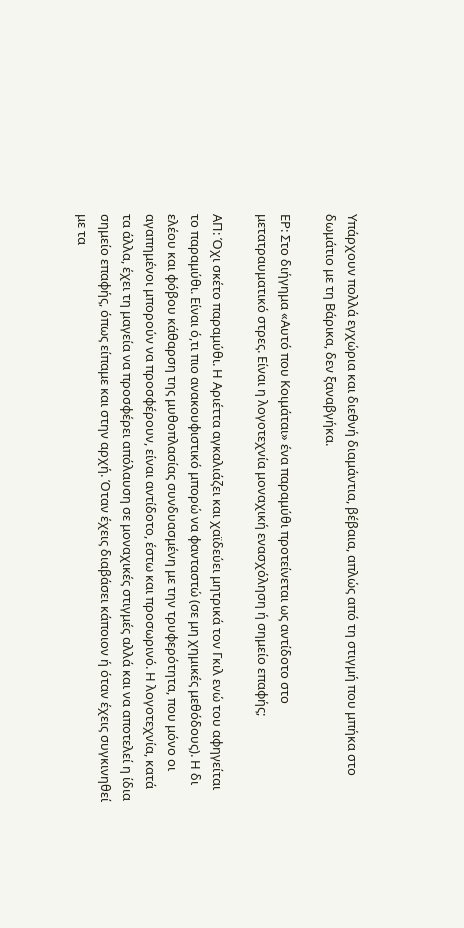Υπάρχουν πολλά εγχώρια και διεθνή διαμάντια, βέβαια, απλώς από τη στιγμή που μπήκα στο δωμάτιο με τη Βάρικα, δεν ξαναβγήκα.

ΕΡ: Στο διήγημα «Αυτό που Κοιμάται» ένα παραμύθι προτείνεται ως αντίδοτο στο μετατραυματικό στρες. Είναι η λογοτεχνία μοναχική ενασχόληση ή σημείο επαφής;

ΑΠ: Όχι σκέτο παραμύθι. Η Αριέττα αγκαλιάζει και χαϊδεύει μητρικά τον Γκιλ ενώ του αφηγείται το παραμύθι. Είναι ό,τι πιο ανακουφιστικό μπορώ να φανταστώ (σε μη χημικές μεθόδους). Η δι ελέου και φόβου κάθαρση της μυθοπλασίας συνδυασμένη με την τρυφερότητα, που μόνο οι αγαπημένοι μπορούν να προσφέρουν, είναι αντίδοτο, έστω και προσωρινό. Η λογοτεχνία, κατά τα άλλα, έχει τη μαγεία να προσφέρει απόλαυση σε μοναχικές στιγμές αλλά και να αποτελεί η ίδια σημείο επαφής, όπως είπαμε και στην αρχή. Όταν έχεις διαβάσει κάποιον ή όταν έχεις συγκινηθεί με τα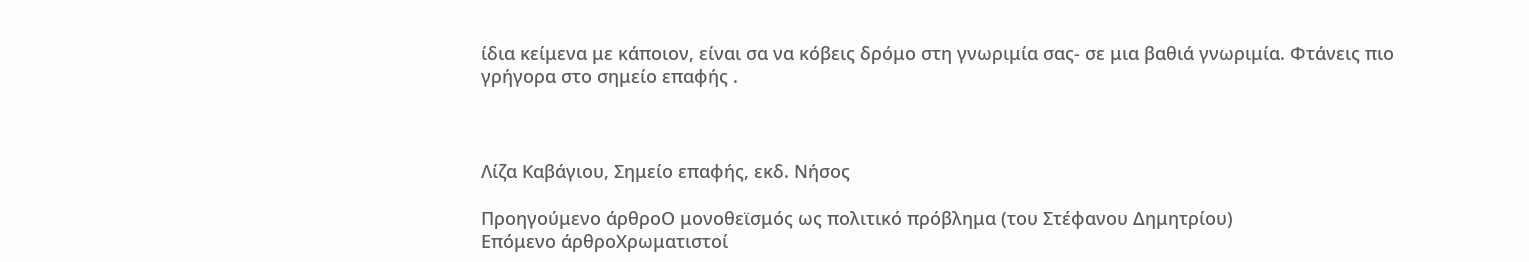ίδια κείμενα με κάποιον, είναι σα να κόβεις δρόμο στη γνωριμία σας- σε μια βαθιά γνωριμία. Φτάνεις πιο γρήγορα στο σημείο επαφής .



Λίζα Καβάγιου, Σημείο επαφής, εκδ. Νήσος

Προηγούμενο άρθροΟ μονοθεϊσμός ως πολιτικό πρόβλημα (του Στέφανου Δημητρίου)
Επόμενο άρθροΧρωματιστοί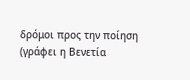δρόμοι προς την ποίηση (γράφει η Βενετία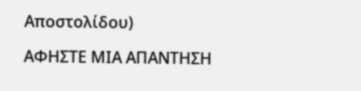Αποστολίδου)

ΑΦΗΣΤΕ ΜΙΑ ΑΠΑΝΤΗΣΗ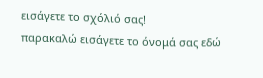εισάγετε το σχόλιό σας!
παρακαλώ εισάγετε το όνομά σας εδώ